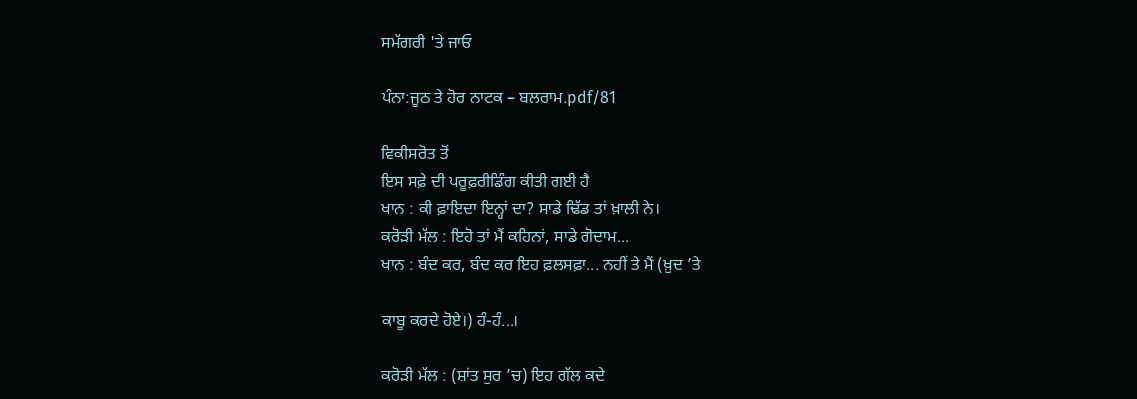ਸਮੱਗਰੀ 'ਤੇ ਜਾਓ

ਪੰਨਾ:ਜੂਠ ਤੇ ਹੋਰ ਨਾਟਕ – ਬਲਰਾਮ.pdf/81

ਵਿਕੀਸਰੋਤ ਤੋਂ
ਇਸ ਸਫ਼ੇ ਦੀ ਪਰੂਫ਼ਰੀਡਿੰਗ ਕੀਤੀ ਗਈ ਹੈ
ਖਾਨ : ਕੀ ਫ਼ਾਇਦਾ ਇਨ੍ਹਾਂ ਦਾ? ਸਾਡੇ ਢਿੱਡ ਤਾਂ ਖ਼ਾਲੀ ਨੇ।
ਕਰੋੜੀ ਮੱਲ : ਇਹੋ ਤਾਂ ਮੈਂ ਕਹਿਨਾਂ, ਸਾਡੇ ਗੋਦਾਮ...
ਖਾਨ : ਬੰਦ ਕਰ, ਬੰਦ ਕਰ ਇਹ ਫ਼ਲਸਫ਼ਾ... ਨਹੀਂ ਤੇ ਮੈਂ (ਖ਼ੁਦ ’ਤੇ

ਕਾਬੂ ਕਰਦੇ ਹੋਏ।) ਹੰ-ਹੰ...।

ਕਰੋੜੀ ਮੱਲ : (ਸ਼ਾਂਤ ਸੁਰ ’ਚ) ਇਹ ਗੱਲ ਕਦੇ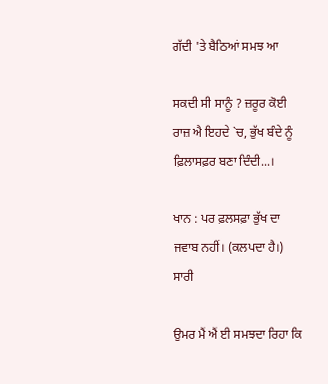ਗੱਦੀ 'ਤੇ ਬੈਠਿਆਂ ਸਮਝ ਆ

ਸਕਦੀ ਸੀ ਸਾਨੂੰ ? ਜ਼ਰੂਰ ਕੋਈ ਰਾਜ਼ ਐ ਇਹਦੇ `ਚ, ਭੁੱਖ ਬੰਦੇ ਨੂੰ ਫ਼ਿਲਾਸਫ਼ਰ ਬਣਾ ਦਿੰਦੀ...।

ਖਾਨ : ਪਰ ਫ਼ਲਸਫ਼ਾ ਭੁੱਖ ਦਾ ਜਵਾਬ ਨਹੀਂ। (ਕਲਪਦਾ ਹੈ।) ਸਾਰੀ

ਉਮਰ ਮੈਂ ਐਂ ਈ ਸਮਝਦਾ ਰਿਹਾ ਕਿ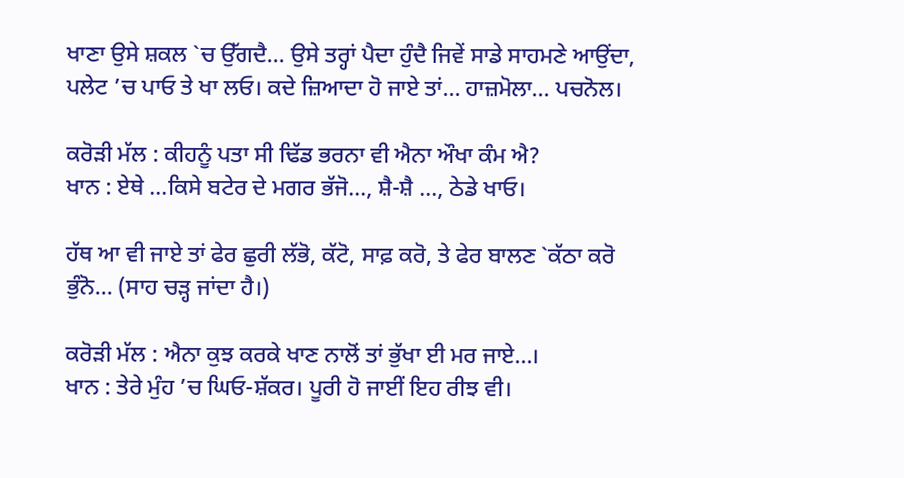ਖਾਣਾ ਉਸੇ ਸ਼ਕਲ `ਚ ਉੱਗਦੈ... ਉਸੇ ਤਰ੍ਹਾਂ ਪੈਦਾ ਹੁੰਦੈ ਜਿਵੇਂ ਸਾਡੇ ਸਾਹਮਣੇ ਆਉਂਦਾ, ਪਲੇਟ ’ਚ ਪਾਓ ਤੇ ਖਾ ਲਓ। ਕਦੇ ਜ਼ਿਆਦਾ ਹੋ ਜਾਏ ਤਾਂ... ਹਾਜ਼ਮੋਲਾ... ਪਚਨੋਲ।

ਕਰੋੜੀ ਮੱਲ : ਕੀਹਨੂੰ ਪਤਾ ਸੀ ਢਿੱਡ ਭਰਨਾ ਵੀ ਐਨਾ ਔਖਾ ਕੰਮ ਐ?
ਖਾਨ : ਏਥੇ ...ਕਿਸੇ ਬਟੇਰ ਦੇ ਮਗਰ ਭੱਜੋ..., ਸ਼ੈ-ਸ਼ੈ ..., ਠੇਡੇ ਖਾਓ।

ਹੱਥ ਆ ਵੀ ਜਾਏ ਤਾਂ ਫੇਰ ਛੁਰੀ ਲੱਭੋ, ਕੱਟੋ, ਸਾਫ਼ ਕਰੋ, ਤੇ ਫੇਰ ਬਾਲਣ `ਕੱਠਾ ਕਰੋ ਭੁੰਨੋ... (ਸਾਹ ਚੜ੍ਹ ਜਾਂਦਾ ਹੈ।)

ਕਰੋੜੀ ਮੱਲ : ਐਨਾ ਕੁਝ ਕਰਕੇ ਖਾਣ ਨਾਲੋਂ ਤਾਂ ਭੁੱਖਾ ਈ ਮਰ ਜਾਏ...।
ਖਾਨ : ਤੇਰੇ ਮੁੰਹ ’ਚ ਘਿਓ-ਸ਼ੱਕਰ। ਪੂਰੀ ਹੋ ਜਾਈਂ ਇਹ ਰੀਝ ਵੀ।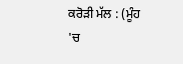ਕਰੋੜੀ ਮੱਲ : (ਮੂੰਹ 'ਚ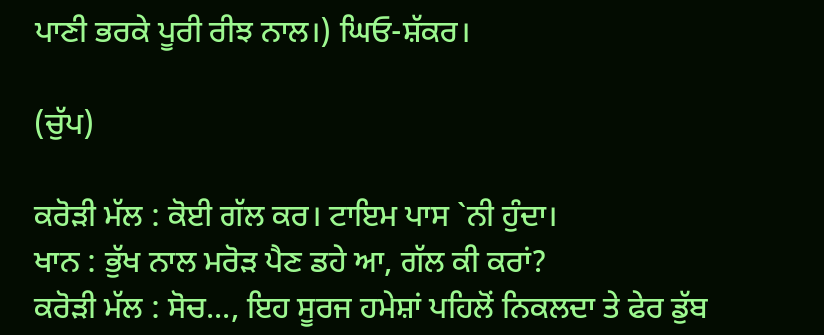ਪਾਣੀ ਭਰਕੇ ਪੂਰੀ ਰੀਝ ਨਾਲ।) ਘਿਓ-ਸ਼ੱਕਰ।

(ਚੁੱਪ)

ਕਰੋੜੀ ਮੱਲ : ਕੋਈ ਗੱਲ ਕਰ। ਟਾਇਮ ਪਾਸ `ਨੀ ਹੁੰਦਾ।
ਖਾਨ : ਭੁੱਖ ਨਾਲ ਮਰੋੜ ਪੈਣ ਡਹੇ ਆ, ਗੱਲ ਕੀ ਕਰਾਂ?
ਕਰੋੜੀ ਮੱਲ : ਸੋਚ..., ਇਹ ਸੂਰਜ ਹਮੇਸ਼ਾਂ ਪਹਿਲੋਂ ਨਿਕਲਦਾ ਤੇ ਫੇਰ ਡੁੱਬ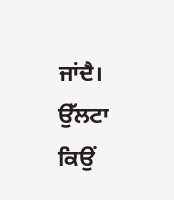ਜਾਂਦੈ। ਉੱਲਟਾ ਕਿਉਂ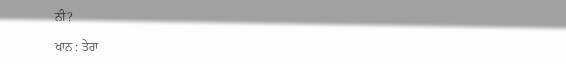ਨੀ?

ਖਾਨ : ਤੇਰਾ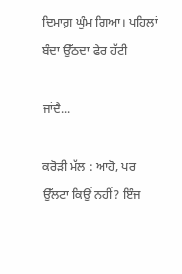ਦਿਮਾਗ਼ ਘੁੰਮ ਗਿਆ। ਪਹਿਲਾਂ ਬੰਦਾ ਉੱਠਦਾ ਫੇਰ ਹੱਟੀ

ਜਾਂਦੈ...

ਕਰੋੜੀ ਮੱਲ : ਆਹੋ, ਪਰ ਉੱਲਟਾ ਕਿਉਂ ਨਹੀਂ? ਇੰਜ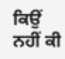ਕਿਉਂ ਨਹੀਂ ਕੀ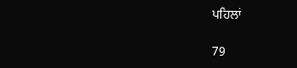ਪਹਿਲਾਂ

79